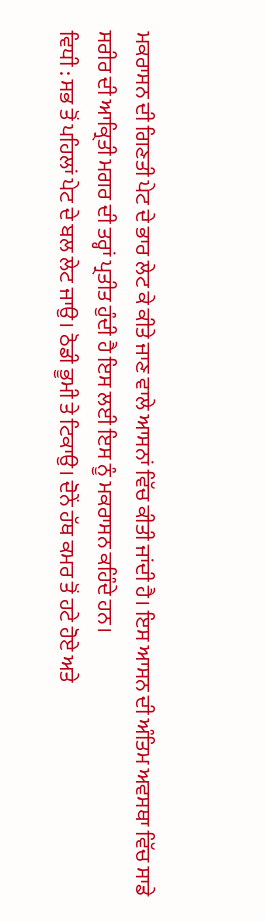ਮਕਰਾਸਨ ਦੀ ਗਿਣਤੀ ਪੇਟ ਦੇ ਭਾਰ ਲੇਟ ਕੇ ਕੀਤੇ ਜਾਣ ਵਾਲੇ ਆਸਨਾਂ ਵਿੱਚ ਕੀਤੀ ਜਾਂਦੀ ਹੈ। ਇਸ ਆਸਨ ਦੀ ਅੰਤਿਮ ਅਵਸਥਾ ਵਿੱਚ ਸਾਡੇ ਸਰੀਰ ਦੀ ਆਕ੍ਰਿਤੀ ਮਗਰ ਦੀ ਤਰ੍ਹਾਂ ਪ੍ਰਤੀਤ ਹੁੰਦੀ ਹੈ ਇਸ ਲਈ ਇਸ ਨੂੰ ਮਕਰਾਸਨ ਕਹਿੰਦੇ ਹਨ।
ਵਿਧੀ : ਸਭ ਤੋਂ ਪਹਿਲਾਂ ਪੇਟ ਦੇ ਬਲ ਲੇਟ ਜਾਉ। ਠੋਡੀ ਭੂਮੀ ਤੇ ਟਿਕਾਉ। ਦੋਨੇਂ ਹੱਥ ਕਮਰ ਤੋਂ ਹਟੇ ਹੋਏ ਅਤੇ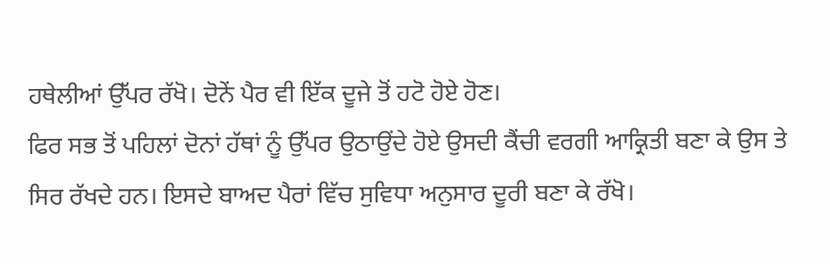ਹਥੇਲੀਆਂ ਉੱਪਰ ਰੱਖੋ। ਦੋਨੇਂ ਪੈਰ ਵੀ ਇੱਕ ਦੂਜੇ ਤੋਂ ਹਟੋ ਹੋਏ ਹੋਣ।
ਫਿਰ ਸਭ ਤੋਂ ਪਹਿਲਾਂ ਦੋਨਾਂ ਹੱਥਾਂ ਨੂੰ ਉੱਪਰ ਉਠਾਉਂਦੇ ਹੋਏ ਉਸਦੀ ਕੈਂਚੀ ਵਰਗੀ ਆਕ੍ਰਿਤੀ ਬਣਾ ਕੇ ਉਸ ਤੇ ਸਿਰ ਰੱਖਦੇ ਹਨ। ਇਸਦੇ ਬਾਅਦ ਪੈਰਾਂ ਵਿੱਚ ਸੁਵਿਧਾ ਅਨੁਸਾਰ ਦੂਰੀ ਬਣਾ ਕੇ ਰੱਖੋ।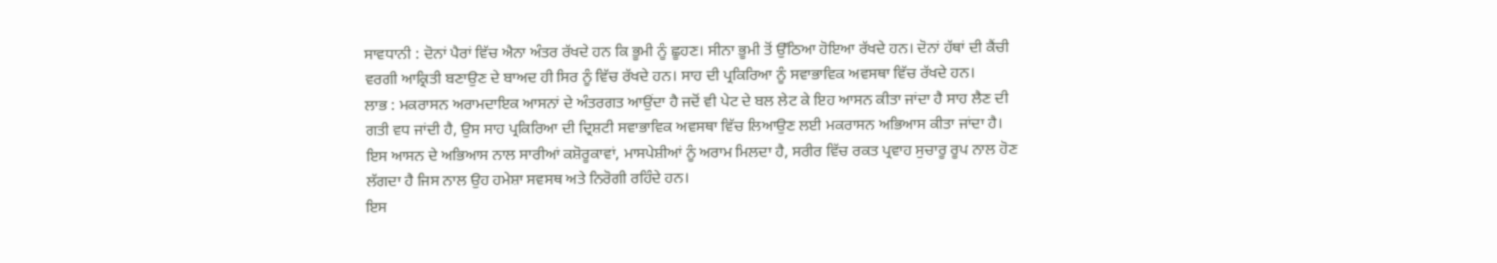ਸਾਵਧਾਨੀ : ਦੋਨਾਂ ਪੈਰਾਂ ਵਿੱਚ ਐਨਾ ਅੰਤਰ ਰੱਖਦੇ ਹਨ ਕਿ ਭੂਮੀ ਨੂੰ ਛੂਹਣ। ਸੀਨਾ ਭੂਮੀ ਤੋਂ ਉੱਠਿਆ ਹੋਇਆ ਰੱਖਦੇ ਹਨ। ਦੋਨਾਂ ਹੱਥਾਂ ਦੀ ਕੈਂਚੀ ਵਰਗੀ ਆਕ੍ਰਿਤੀ ਬਣਾਉਣ ਦੇ ਬਾਅਦ ਹੀ ਸਿਰ ਨੂੰ ਵਿੱਚ ਰੱਖਦੇ ਹਨ। ਸਾਹ ਦੀ ਪ੍ਰਕਿਰਿਆ ਨੂੰ ਸਵਾਭਾਵਿਕ ਅਵਸਥਾ ਵਿੱਚ ਰੱਖਦੇ ਹਨ।
ਲਾਭ : ਮਕਰਾਸਨ ਅਰਾਮਦਾਇਕ ਆਸਨਾਂ ਦੇ ਅੰਤਰਗਤ ਆਉਂਦਾ ਹੈ ਜਦੋਂ ਵੀ ਪੇਟ ਦੇ ਬਲ ਲੇਟ ਕੇ ਇਹ ਆਸਨ ਕੀਤਾ ਜਾਂਦਾ ਹੈ ਸਾਹ ਲੈਣ ਦੀ ਗਤੀ ਵਧ ਜਾਂਦੀ ਹੈ, ਉਸ ਸਾਹ ਪ੍ਰਕਿਰਿਆ ਦੀ ਦ੍ਰਿਸ਼ਟੀ ਸਵਾਭਾਵਿਕ ਅਵਸਥਾ ਵਿੱਚ ਲਿਆਉਣ ਲਈ ਮਕਰਾਸਨ ਅਭਿਆਸ ਕੀਤਾ ਜਾਂਦਾ ਹੈ।
ਇਸ ਆਸਨ ਦੇ ਅਭਿਆਸ ਨਾਲ ਸਾਰੀਆਂ ਕਸ਼ੋਰੂਕਾਵਾਂ, ਮਾਸਪੇਸ਼ੀਆਂ ਨੂੰ ਅਰਾਮ ਮਿਲਦਾ ਹੈ, ਸਰੀਰ ਵਿੱਚ ਰਕਤ ਪ੍ਰਵਾਹ ਸੁਚਾਰੂ ਰੂਪ ਨਾਲ ਹੋਣ ਲੱਗਦਾ ਹੈ ਜਿਸ ਨਾਲ ਉਹ ਹਮੇਸ਼ਾ ਸਵਸਥ ਅਤੇ ਨਿਰੋਗੀ ਰਹਿੰਦੇ ਹਨ।
ਇਸ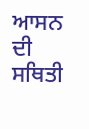ਆਸਨ ਦੀ ਸਥਿਤੀ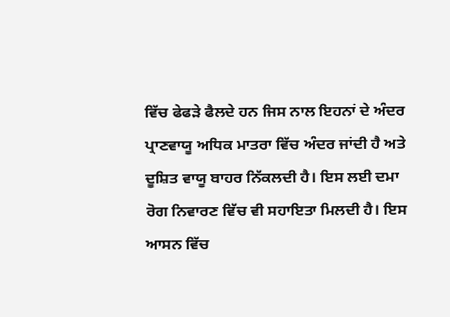ਵਿੱਚ ਫੇਫੜੇ ਫੈਲਦੇ ਹਨ ਜਿਸ ਨਾਲ ਇਹਨਾਂ ਦੇ ਅੰਦਰ ਪ੍ਰਾਣਵਾਯੂ ਅਧਿਕ ਮਾਤਰਾ ਵਿੱਚ ਅੰਦਰ ਜਾਂਦੀ ਹੈ ਅਤੇ ਦੂਸ਼ਿਤ ਵਾਯੂ ਬਾਹਰ ਨਿੱਕਲਦੀ ਹੈ। ਇਸ ਲਈ ਦਮਾ ਰੋਗ ਨਿਵਾਰਣ ਵਿੱਚ ਵੀ ਸਹਾਇਤਾ ਮਿਲਦੀ ਹੈ। ਇਸ ਆਸਨ ਵਿੱਚ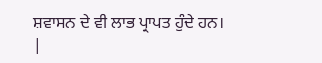ਸ਼ਵਾਸਨ ਦੇ ਵੀ ਲਾਭ ਪ੍ਰਾਪਤ ਹੁੰਦੇ ਹਨ।
|